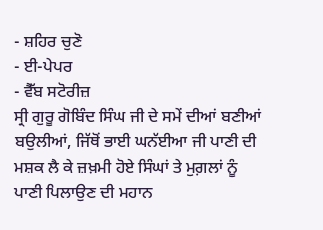- ਸ਼ਹਿਰ ਚੁਣੋ
- ਈ-ਪੇਪਰ
- ਵੈੱਬ ਸਟੋਰੀਜ਼
ਸ੍ਰੀ ਗੁਰੂ ਗੋਬਿੰਦ ਸਿੰਘ ਜੀ ਦੇ ਸਮੇਂ ਦੀਆਂ ਬਣੀਆਂ ਬਉਲੀਆਂ, ਜਿੱਥੋਂ ਭਾਈ ਘਨੱਈਆ ਜੀ ਪਾਣੀ ਦੀ ਮਸ਼ਕ ਲੈ ਕੇ ਜ਼ਖ਼ਮੀ ਹੋਏ ਸਿੰਘਾਂ ਤੇ ਮੁਗ਼ਲਾਂ ਨੂੰ ਪਾਣੀ ਪਿਲਾਉਣ ਦੀ ਮਹਾਨ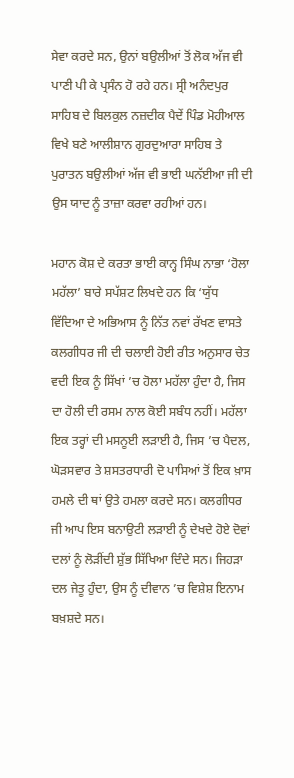ਸੇਵਾ ਕਰਦੇ ਸਨ, ਉਨਾਂ ਬਉਲੀਆਂ ਤੋਂ ਲੋਕ ਅੱਜ ਵੀ ਪਾਣੀ ਪੀ ਕੇ ਪ੍ਰਸੰਨ ਹੋ ਰਹੇ ਹਨ। ਸ੍ਰੀ ਅਨੰਦਪੁਰ ਸਾਹਿਬ ਦੇ ਬਿਲਕੁਲ ਨਜ਼ਦੀਕ ਪੈਦੇਂ ਪਿੰਡ ਮੋਹੀਆਲ ਵਿਖੇ ਬਣੇ ਆਲੀਸ਼ਾਨ ਗੁਰਦੁਆਰਾ ਸਾਹਿਬ ਤੇ ਪੁਰਾਤਨ ਬਉਲੀਆਂ ਅੱਜ ਵੀ ਭਾਈ ਘਨੱਈਆ ਜੀ ਦੀ ਉਸ ਯਾਦ ਨੂੰ ਤਾਜ਼ਾ ਕਰਵਾ ਰਹੀਆਂ ਹਨ।

ਮਹਾਨ ਕੋਸ਼ ਦੇ ਕਰਤਾ ਭਾਈ ਕਾਨ੍ਹ ਸਿੰਘ ਨਾਭਾ ‘ਹੋਲਾ ਮਹੱਲਾ’ ਬਾਰੇ ਸਪੱਸ਼ਟ ਲਿਖਦੇ ਹਨ ਕਿ ‘ਯੁੱਧ ਵਿੱਦਿਆ ਦੇ ਅਭਿਆਸ ਨੂੰ ਨਿੱਤ ਨਵਾਂ ਰੱਖਣ ਵਾਸਤੇ ਕਲਗੀਧਰ ਜੀ ਦੀ ਚਲਾਈ ਹੋਈ ਰੀਤ ਅਨੁਸਾਰ ਚੇਤ ਵਦੀ ਇਕ ਨੂੰ ਸਿੱਖਾਂ ’ਚ ਹੋਲਾ ਮਹੱਲਾ ਹੁੰਦਾ ਹੈ, ਜਿਸ ਦਾ ਹੋਲੀ ਦੀ ਰਸਮ ਨਾਲ ਕੋਈ ਸਬੰਧ ਨਹੀਂ। ਮਹੱਲਾ ਇਕ ਤਰ੍ਹਾਂ ਦੀ ਮਸਨੂਈ ਲੜਾਈ ਹੈ, ਜਿਸ ’ਚ ਪੈਦਲ, ਘੋੜਸਵਾਰ ਤੇ ਸ਼ਸਤਰਧਾਰੀ ਦੋ ਪਾਸਿਆਂ ਤੋਂ ਇਕ ਖ਼ਾਸ ਹਮਲੇ ਦੀ ਥਾਂ ਉਤੇ ਹਮਲਾ ਕਰਦੇ ਸਨ। ਕਲਗੀਧਰ ਜੀ ਆਪ ਇਸ ਬਨਾਉਟੀ ਲੜਾਈ ਨੂੰ ਦੇਖਦੇ ਹੋਏ ਦੋਵਾਂ ਦਲਾਂ ਨੂੰ ਲੋੜੀਂਦੀ ਸ਼ੁੱਭ ਸਿੱਖਿਆ ਦਿੰਦੇ ਸਨ। ਜਿਹੜਾ ਦਲ ਜੇਤੂ ਹੁੰਦਾ, ਉਸ ਨੂੰ ਦੀਵਾਨ ’ਚ ਵਿਸ਼ੇਸ਼ ਇਨਾਮ ਬਖ਼ਸ਼ਦੇ ਸਨ।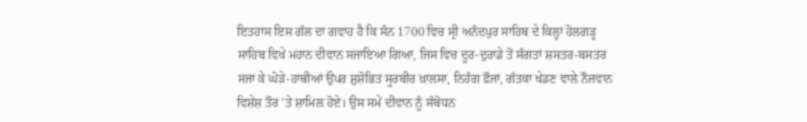ਇਤਹਾਸ ਇਸ ਗੱਲ ਦਾ ਗਵਾਹ ਹੈ ਕਿ ਸੰਨ 1700 ਵਿਚ ਸ੍ਰੀ ਅਨੰਦਪੁਰ ਸਾਹਿਬ ਦੇ ਕਿਲ੍ਹਾ ਹੋਲਗੜ੍ਹ ਸਾਹਿਬ ਵਿਖੇ ਮਹਾਨ ਦੀਵਾਨ ਸਜਾਇਆ ਗਿਆ, ਜਿਸ ਵਿਚ ਦੂਰ-ਦੁਰਾਡੇ ਤੋਂ ਸੰਗਤਾਂ ਸ਼ਸਤਰ-ਬਸਤਰ ਸਜਾ ਕੇ ਘੋੜੇ-ਹਾਥੀਆਂ ਉਪਰ ਸ਼ੁਸ਼ੋਭਿਤ ਸੂਰਬੀਰ ਖ਼ਾਲਸਾ, ਨਿਹੰਗ ਫ਼ੌਜਾਂ, ਗੱਤਕਾ ਖੇਡਣ ਵਾਲੇ ਨੌਜਵਾਨ ਵਿਸ਼ੇਸ਼ ਤੌਰ ’ਤੇ ਸ਼ਾਮਿਲ ਹੋਏ। ਉਸ ਸਮੇਂ ਦੀਵਾਨ ਨੂੰ ਸੰਬੋਧਨ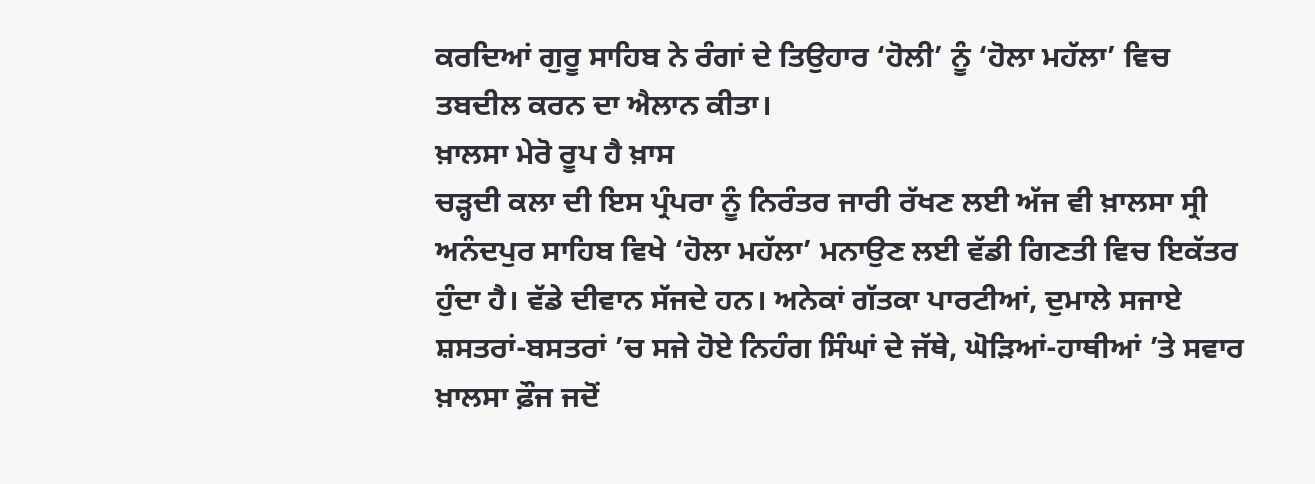ਕਰਦਿਆਂ ਗੁਰੂ ਸਾਹਿਬ ਨੇ ਰੰਗਾਂ ਦੇ ਤਿਉਹਾਰ ‘ਹੋਲੀ’ ਨੂੰ ‘ਹੋਲਾ ਮਹੱਲਾ’ ਵਿਚ ਤਬਦੀਲ ਕਰਨ ਦਾ ਐਲਾਨ ਕੀਤਾ।
ਖ਼ਾਲਸਾ ਮੇਰੋ ਰੂਪ ਹੈ ਖ਼ਾਸ
ਚੜ੍ਹਦੀ ਕਲਾ ਦੀ ਇਸ ਪ੍ਰੰਪਰਾ ਨੂੰ ਨਿਰੰਤਰ ਜਾਰੀ ਰੱਖਣ ਲਈ ਅੱਜ ਵੀ ਖ਼ਾਲਸਾ ਸ੍ਰੀ ਅਨੰਦਪੁਰ ਸਾਹਿਬ ਵਿਖੇ ‘ਹੋਲਾ ਮਹੱਲਾ’ ਮਨਾਉਣ ਲਈ ਵੱਡੀ ਗਿਣਤੀ ਵਿਚ ਇਕੱਤਰ ਹੁੰਦਾ ਹੈ। ਵੱਡੇ ਦੀਵਾਨ ਸੱਜਦੇ ਹਨ। ਅਨੇਕਾਂ ਗੱਤਕਾ ਪਾਰਟੀਆਂ, ਦੁਮਾਲੇ ਸਜਾਏ ਸ਼ਸਤਰਾਂ-ਬਸਤਰਾਂ ’ਚ ਸਜੇ ਹੋਏ ਨਿਹੰਗ ਸਿੰਘਾਂ ਦੇ ਜੱਥੇ, ਘੋੜਿਆਂ-ਹਾਥੀਆਂ ’ਤੇ ਸਵਾਰ ਖ਼ਾਲਸਾ ਫ਼ੌਜ ਜਦੋਂ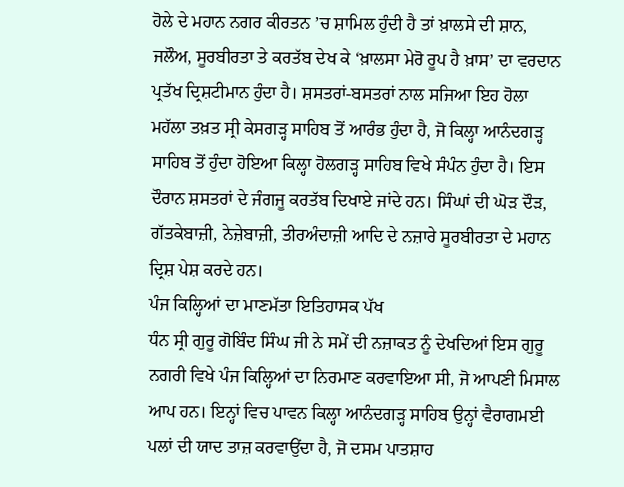ਹੋਲੇ ਦੇ ਮਹਾਨ ਨਗਰ ਕੀਰਤਨ ’ਚ ਸ਼ਾਮਿਲ ਹੁੰਦੀ ਹੈ ਤਾਂ ਖ਼ਾਲਸੇ ਦੀ ਸ਼ਾਨ, ਜਲੌਅ, ਸੂਰਬੀਰਤਾ ਤੇ ਕਰਤੱਬ ਦੇਖ ਕੇ ‘ਖ਼ਾਲਸਾ ਮੇਰੋ ਰੂਪ ਹੈ ਖ਼ਾਸ’ ਦਾ ਵਰਦਾਨ ਪ੍ਰਤੱਖ ਦ੍ਰਿਸ਼ਟੀਮਾਨ ਹੁੰਦਾ ਹੈ। ਸ਼ਸਤਰਾਂ-ਬਸਤਰਾਂ ਨਾਲ ਸਜਿਆ ਇਹ ਹੋਲਾ ਮਹੱਲਾ ਤਖ਼ਤ ਸ੍ਰੀ ਕੇਸਗੜ੍ਹ ਸਾਹਿਬ ਤੋਂ ਆਰੰਭ ਹੁੰਦਾ ਹੈ, ਜੋ ਕਿਲ੍ਹਾ ਆਨੰਦਗੜ੍ਹ ਸਾਹਿਬ ਤੋਂ ਹੁੰਦਾ ਹੋਇਆ ਕਿਲ੍ਹਾ ਹੋਲਗੜ੍ਹ ਸਾਹਿਬ ਵਿਖੇ ਸੰਪੰਨ ਹੁੰਦਾ ਹੈ। ਇਸ ਦੌਰਾਨ ਸ਼ਸਤਰਾਂ ਦੇ ਜੰਗਜੂ ਕਰਤੱਬ ਦਿਖਾਏ ਜਾਂਦੇ ਹਨ। ਸਿੰਘਾਂ ਦੀ ਘੋੜ ਦੌੜ, ਗੱਤਕੇਬਾਜ਼ੀ, ਨੇਜ਼ੇਬਾਜ਼ੀ, ਤੀਰਅੰਦਾਜ਼ੀ ਆਦਿ ਦੇ ਨਜ਼ਾਰੇ ਸੂਰਬੀਰਤਾ ਦੇ ਮਹਾਨ ਦ੍ਰਿਸ਼ ਪੇਸ਼ ਕਰਦੇ ਹਨ।
ਪੰਜ ਕਿਲ੍ਹਿਆਂ ਦਾ ਮਾਣਮੱਤਾ ਇਤਿਹਾਸਕ ਪੱਖ
ਧੰਨ ਸ੍ਰੀ ਗੁਰੂ ਗੋਬਿੰਦ ਸਿੰਘ ਜੀ ਨੇ ਸਮੇਂ ਦੀ ਨਜ਼ਾਕਤ ਨੂੰ ਦੇਖਦਿਆਂ ਇਸ ਗੁਰੂ ਨਗਰੀ ਵਿਖੇ ਪੰਜ ਕਿਲ੍ਹਿਆਂ ਦਾ ਨਿਰਮਾਣ ਕਰਵਾਇਆ ਸੀ, ਜੋ ਆਪਣੀ ਮਿਸਾਲ ਆਪ ਹਨ। ਇਨ੍ਹਾਂ ਵਿਚ ਪਾਵਨ ਕਿਲ੍ਹਾ ਆਨੰਦਗੜ੍ਹ ਸਾਹਿਬ ਉਨ੍ਹਾਂ ਵੈਰਾਗਮਈ ਪਲਾਂ ਦੀ ਯਾਦ ਤਾਜ਼ ਕਰਵਾਉਂਦਾ ਹੈ, ਜੋ ਦਸਮ ਪਾਤਸ਼ਾਹ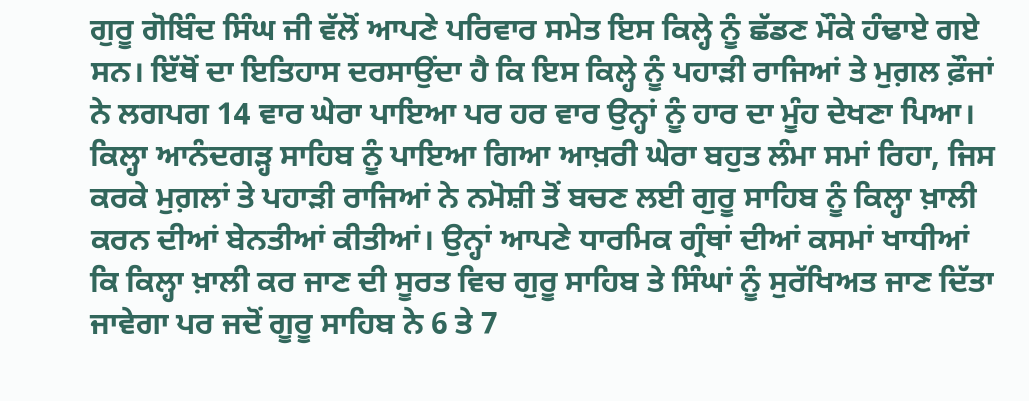ਗੁਰੂ ਗੋਬਿੰਦ ਸਿੰਘ ਜੀ ਵੱਲੋਂ ਆਪਣੇ ਪਰਿਵਾਰ ਸਮੇਤ ਇਸ ਕਿਲ੍ਹੇ ਨੂੰ ਛੱਡਣ ਮੌਕੇ ਹੰਢਾਏ ਗਏ ਸਨ। ਇੱਥੋਂ ਦਾ ਇਤਿਹਾਸ ਦਰਸਾਉਂਦਾ ਹੈ ਕਿ ਇਸ ਕਿਲ੍ਹੇ ਨੂੰ ਪਹਾੜੀ ਰਾਜਿਆਂ ਤੇ ਮੁਗ਼ਲ ਫ਼ੌਜਾਂ ਨੇ ਲਗਪਗ 14 ਵਾਰ ਘੇਰਾ ਪਾਇਆ ਪਰ ਹਰ ਵਾਰ ਉਨ੍ਹਾਂ ਨੂੰ ਹਾਰ ਦਾ ਮੂੰਹ ਦੇਖਣਾ ਪਿਆ। ਕਿਲ੍ਹਾ ਆਨੰਦਗੜ੍ਹ ਸਾਹਿਬ ਨੂੰ ਪਾਇਆ ਗਿਆ ਆਖ਼ਰੀ ਘੇਰਾ ਬਹੁਤ ਲੰਮਾ ਸਮਾਂ ਰਿਹਾ, ਜਿਸ ਕਰਕੇ ਮੁਗ਼ਲਾਂ ਤੇ ਪਹਾੜੀ ਰਾਜਿਆਂ ਨੇ ਨਮੋਸ਼ੀ ਤੋਂ ਬਚਣ ਲਈ ਗੁਰੂ ਸਾਹਿਬ ਨੂੰ ਕਿਲ੍ਹਾ ਖ਼ਾਲੀ ਕਰਨ ਦੀਆਂ ਬੇਨਤੀਆਂ ਕੀਤੀਆਂ। ਉਨ੍ਹਾਂ ਆਪਣੇ ਧਾਰਮਿਕ ਗ੍ਰੰਥਾਂ ਦੀਆਂ ਕਸਮਾਂ ਖਾਧੀਆਂ ਕਿ ਕਿਲ੍ਹਾ ਖ਼ਾਲੀ ਕਰ ਜਾਣ ਦੀ ਸੂਰਤ ਵਿਚ ਗੁਰੂ ਸਾਹਿਬ ਤੇ ਸਿੰਘਾਂ ਨੂੰ ਸੁਰੱਖਿਅਤ ਜਾਣ ਦਿੱਤਾ ਜਾਵੇਗਾ ਪਰ ਜਦੋਂ ਗੂਰੂ ਸਾਹਿਬ ਨੇ 6 ਤੇ 7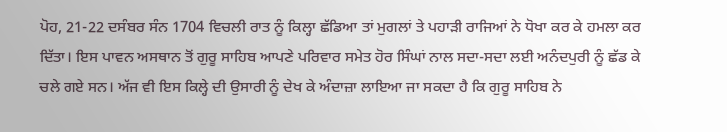ਪੋਹ, 21-22 ਦਸੰਬਰ ਸੰਨ 1704 ਵਿਚਲੀ ਰਾਤ ਨੂੰ ਕਿਲ੍ਹਾ ਛੱਡਿਆ ਤਾਂ ਮੁਗਲਾਂ ਤੇ ਪਹਾੜੀ ਰਾਜਿਆਂ ਨੇ ਧੋਖਾ ਕਰ ਕੇ ਹਮਲਾ ਕਰ ਦਿੱਤਾ। ਇਸ ਪਾਵਨ ਅਸਥਾਨ ਤੋਂ ਗੁਰੂ ਸਾਹਿਬ ਆਪਣੇ ਪਰਿਵਾਰ ਸਮੇਤ ਹੋਰ ਸਿੰਘਾਂ ਨਾਲ ਸਦਾ-ਸਦਾ ਲਈ ਅਨੰਦਪੁਰੀ ਨੂੰ ਛੱਡ ਕੇ ਚਲੇ ਗਏ ਸਨ। ਅੱਜ ਵੀ ਇਸ ਕਿਲ੍ਹੇ ਦੀ ਉਸਾਰੀ ਨੂੰ ਦੇਖ ਕੇ ਅੰਦਾਜ਼ਾ ਲਾਇਆ ਜਾ ਸਕਦਾ ਹੈ ਕਿ ਗੁਰੂ ਸਾਹਿਬ ਨੇ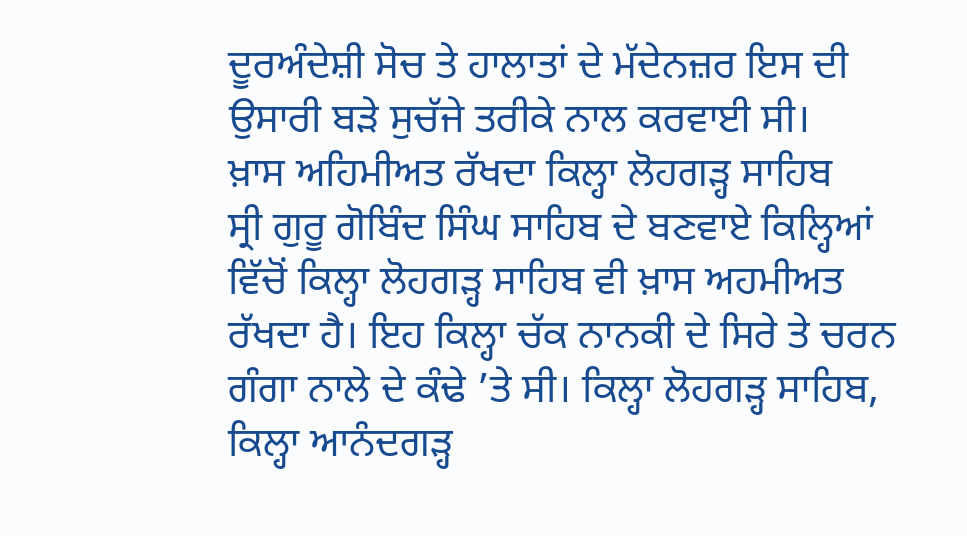ਦੂਰਅੰਦੇਸ਼ੀ ਸੋਚ ਤੇ ਹਾਲਾਤਾਂ ਦੇ ਮੱਦੇਨਜ਼ਰ ਇਸ ਦੀ ਉਸਾਰੀ ਬੜੇ ਸੁਚੱਜੇ ਤਰੀਕੇ ਨਾਲ ਕਰਵਾਈ ਸੀ।
ਖ਼ਾਸ ਅਹਿਮੀਅਤ ਰੱਖਦਾ ਕਿਲ੍ਹਾ ਲੋਹਗੜ੍ਹ ਸਾਹਿਬ
ਸ੍ਰੀ ਗੁਰੂ ਗੋਬਿੰਦ ਸਿੰਘ ਸਾਹਿਬ ਦੇ ਬਣਵਾਏ ਕਿਲ੍ਹਿਆਂ ਵਿੱਚੋਂ ਕਿਲ੍ਹਾ ਲੋਹਗੜ੍ਹ ਸਾਹਿਬ ਵੀ ਖ਼ਾਸ ਅਹਮੀਅਤ ਰੱਖਦਾ ਹੈ। ਇਹ ਕਿਲ੍ਹਾ ਚੱਕ ਨਾਨਕੀ ਦੇ ਸਿਰੇ ਤੇ ਚਰਨ ਗੰਗਾ ਨਾਲੇ ਦੇ ਕੰਢੇ ’ਤੇ ਸੀ। ਕਿਲ੍ਹਾ ਲੋਹਗੜ੍ਹ ਸਾਹਿਬ, ਕਿਲ੍ਹਾ ਆਨੰਦਗੜ੍ਹ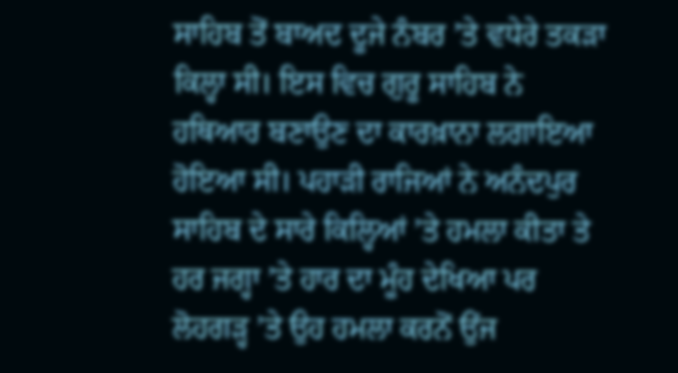ਸਾਹਿਬ ਤੋਂ ਬਾਅਦ ਦੂਜੇ ਨੰਬਰ ’ਤੇ ਵਧੇਰੇ ਤਕੜਾ ਕਿਲ੍ਹਾ ਸੀ। ਇਸ ਵਿਚ ਗੁਰੂ ਸਾਹਿਬ ਨੇ ਹਥਿਆਰ ਬਣਾਉਣ ਦਾ ਕਾਰਖ਼ਾਨਾ ਲਗਾਇਆ ਹੋਇਆ ਸੀ। ਪਹਾੜੀ ਰਾਜਿਆਂ ਨੇ ਅਨੰਦਪੁਰ ਸਾਹਿਬ ਦੇ ਸਾਰੇ ਕਿਲ੍ਹਿਆਂ ’ਤੇ ਹਮਲਾ ਕੀਤਾ ਤੇ ਹਰ ਜਗ੍ਹਾ ’ਤੇ ਹਾਰ ਦਾ ਮੂੰਹ ਦੇਖਿਆ ਪਰ ਲੋਹਗੜ੍ਹ ’ਤੇ ਉਹ ਹਮਲਾ ਕਰਨੋਂ ਉਂਜ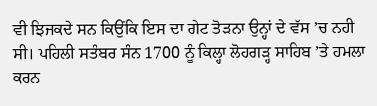ਵੀ ਝਿਜਕਦੇ ਸਨ ਕਿਉਂਕਿ ਇਸ ਦਾ ਗੇਟ ਤੋੜਨਾ ਉਨ੍ਹਾਂ ਦੇ ਵੱਸ ’ਚ ਨਹੀ ਸੀ। ਪਹਿਲੀ ਸਤੰਬਰ ਸੰਨ 1700 ਨੂੰ ਕਿਲ੍ਹਾ ਲੋਹਗੜ੍ਹ ਸਾਹਿਬ ’ਤੇ ਹਮਲਾ ਕਰਨ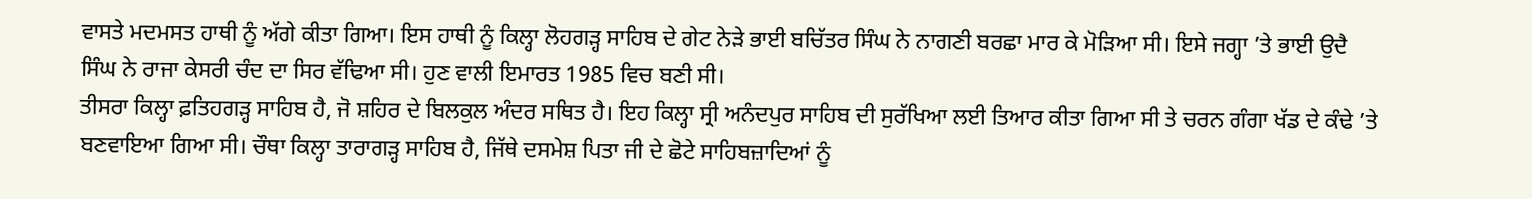ਵਾਸਤੇ ਮਦਮਸਤ ਹਾਥੀ ਨੂੰ ਅੱਗੇ ਕੀਤਾ ਗਿਆ। ਇਸ ਹਾਥੀ ਨੂੰ ਕਿਲ੍ਹਾ ਲੋਹਗੜ੍ਹ ਸਾਹਿਬ ਦੇ ਗੇਟ ਨੇੜੇ ਭਾਈ ਬਚਿੱਤਰ ਸਿੰਘ ਨੇ ਨਾਗਣੀ ਬਰਛਾ ਮਾਰ ਕੇ ਮੋੜਿਆ ਸੀ। ਇਸੇ ਜਗ੍ਹਾ ’ਤੇ ਭਾਈ ਉਦੈ ਸਿੰਘ ਨੇ ਰਾਜਾ ਕੇਸਰੀ ਚੰਦ ਦਾ ਸਿਰ ਵੱਢਿਆ ਸੀ। ਹੁਣ ਵਾਲੀ ਇਮਾਰਤ 1985 ਵਿਚ ਬਣੀ ਸੀ।
ਤੀਸਰਾ ਕਿਲ੍ਹਾ ਫ਼ਤਿਹਗੜ੍ਹ ਸਾਹਿਬ ਹੈ, ਜੋ ਸ਼ਹਿਰ ਦੇ ਬਿਲਕੁਲ ਅੰਦਰ ਸਥਿਤ ਹੈ। ਇਹ ਕਿਲ੍ਹਾ ਸ੍ਰੀ ਅਨੰਦਪੁਰ ਸਾਹਿਬ ਦੀ ਸੁਰੱਖਿਆ ਲਈ ਤਿਆਰ ਕੀਤਾ ਗਿਆ ਸੀ ਤੇ ਚਰਨ ਗੰਗਾ ਖੱਡ ਦੇ ਕੰਢੇ ’ਤੇ ਬਣਵਾਇਆ ਗਿਆ ਸੀ। ਚੌਥਾ ਕਿਲ੍ਹਾ ਤਾਰਾਗੜ੍ਹ ਸਾਹਿਬ ਹੈ, ਜਿੱਥੇ ਦਸਮੇਸ਼ ਪਿਤਾ ਜੀ ਦੇ ਛੋਟੇ ਸਾਹਿਬਜ਼ਾਦਿਆਂ ਨੂੰ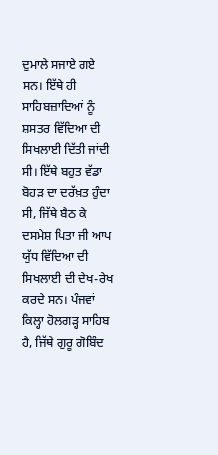ਦੁਮਾਲੇ ਸਜਾਏ ਗਏ ਸਨ। ਇੱਥੇ ਹੀ ਸਾਹਿਬਜ਼ਾਦਿਆਂ ਨੂੰ ਸ਼ਸਤਰ ਵਿੱਦਿਆ ਦੀ ਸਿਖਲਾਈ ਦਿੱਤੀ ਜਾਂਦੀ ਸੀ। ਇੱਥੇ ਬਹੁਤ ਵੱਡਾ ਬੋਹੜ ਦਾ ਦਰੱਖ਼ਤ ਹੁੰਦਾ ਸੀ, ਜਿੱਥੇ ਬੈਠ ਕੇ ਦਸਮੇਸ਼ ਪਿਤਾ ਜੀ ਆਪ ਯੁੱਧ ਵਿੱਦਿਆ ਦੀ ਸਿਖਲਾਈ ਦੀ ਦੇਖ-ਰੇਖ ਕਰਦੇ ਸਨ। ਪੰਜਵਾਂ ਕਿਲ੍ਹਾ ਹੋਲਗੜ੍ਹ ਸਾਹਿਬ ਹੈ, ਜਿੱਥੇ ਗੁਰੂ ਗੋਬਿੰਦ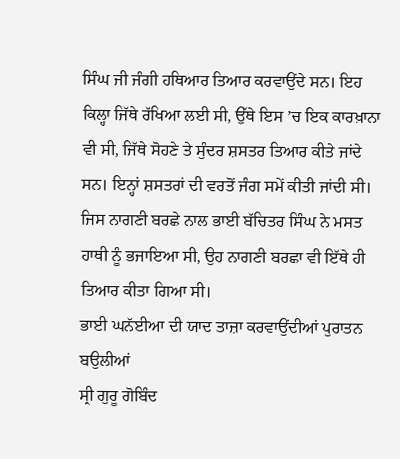ਸਿੰਘ ਜੀ ਜੰਗੀ ਹਥਿਆਰ ਤਿਆਰ ਕਰਵਾਉਂਦੇ ਸਨ। ਇਹ ਕਿਲ੍ਹਾ ਜਿੱਥੇ ਰੱਖਿਆ ਲਈ ਸੀ, ਉੱਥੇ ਇਸ ’ਚ ਇਕ ਕਾਰਖ਼ਾਨਾ ਵੀ ਸੀ, ਜਿੱਥੇ ਸੋਹਣੇ ਤੇ ਸੁੰਦਰ ਸ਼ਸਤਰ ਤਿਆਰ ਕੀਤੇ ਜਾਂਦੇ ਸਨ। ਇਨ੍ਹਾਂ ਸ਼ਸਤਰਾਂ ਦੀ ਵਰਤੋਂ ਜੰਗ ਸਮੇਂ ਕੀਤੀ ਜਾਂਦੀ ਸੀ। ਜਿਸ ਨਾਗਣੀ ਬਰਛੇ ਨਾਲ ਭਾਈ ਬੱਚਿਤਰ ਸਿੰਘ ਨੇ ਮਸਤ ਹਾਥੀ ਨੂੰ ਭਜਾਇਆ ਸੀ, ਉਹ ਨਾਗਣੀ ਬਰਛਾ ਵੀ ਇੱਥੇ ਹੀ ਤਿਆਰ ਕੀਤਾ ਗਿਆ ਸੀ।
ਭਾਈ ਘਨੱਈਆ ਦੀ ਯਾਦ ਤਾਜ਼ਾ ਕਰਵਾਉਂਦੀਆਂ ਪੁਰਾਤਨ ਬਉਲੀਆਂ
ਸ੍ਰੀ ਗੁਰੂ ਗੋਬਿੰਦ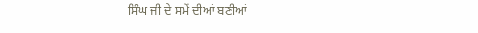ਸਿੰਘ ਜੀ ਦੇ ਸਮੇਂ ਦੀਆਂ ਬਣੀਆਂ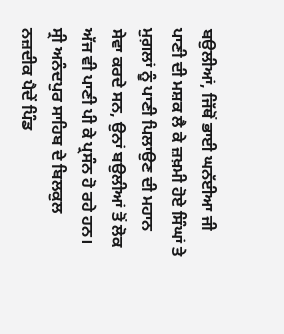ਬਉਲੀਆਂ, ਜਿੱਥੋਂ ਭਾਈ ਘਨੱਈਆ ਜੀ ਪਾਣੀ ਦੀ ਮਸ਼ਕ ਲੈ ਕੇ ਜ਼ਖ਼ਮੀ ਹੋਏ ਸਿੰਘਾਂ ਤੇ ਮੁਗ਼ਲਾਂ ਨੂੰ ਪਾਣੀ ਪਿਲਾਉਣ ਦੀ ਮਹਾਨ ਸੇਵਾ ਕਰਦੇ ਸਨ, ਉਨਾਂ ਬਉਲੀਆਂ ਤੋਂ ਲੋਕ ਅੱਜ ਵੀ ਪਾਣੀ ਪੀ ਕੇ ਪ੍ਰਸੰਨ ਹੋ ਰਹੇ ਹਨ। ਸ੍ਰੀ ਅਨੰਦਪੁਰ ਸਾਹਿਬ ਦੇ ਬਿਲਕੁਲ ਨਜ਼ਦੀਕ ਪੈਦੇਂ ਪਿੰਡ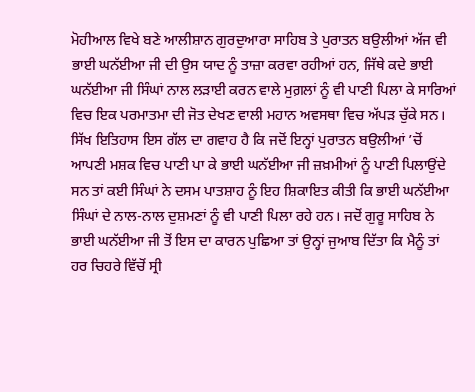ਮੋਹੀਆਲ ਵਿਖੇ ਬਣੇ ਆਲੀਸ਼ਾਨ ਗੁਰਦੁਆਰਾ ਸਾਹਿਬ ਤੇ ਪੁਰਾਤਨ ਬਉਲੀਆਂ ਅੱਜ ਵੀ ਭਾਈ ਘਨੱਈਆ ਜੀ ਦੀ ਉਸ ਯਾਦ ਨੂੰ ਤਾਜ਼ਾ ਕਰਵਾ ਰਹੀਆਂ ਹਨ, ਜਿੱਥੇ ਕਦੇ ਭਾਈ ਘਨੱਈਆ ਜੀ ਸਿੰਘਾਂ ਨਾਲ ਲੜਾਈ ਕਰਨ ਵਾਲੇ ਮੁਗ਼ਲਾਂ ਨੂੰ ਵੀ ਪਾਣੀ ਪਿਲਾ ਕੇ ਸਾਰਿਆਂ ਵਿਚ ਇਕ ਪਰਮਾਤਮਾ ਦੀ ਜੋਤ ਦੇਖਣ ਵਾਲੀ ਮਹਾਨ ਅਵਸਥਾ ਵਿਚ ਅੱਪੜ ਚੁੱਕੇ ਸਨ। ਸਿੱਖ ਇਤਿਹਾਸ ਇਸ ਗੱਲ ਦਾ ਗਵਾਹ ਹੈ ਕਿ ਜਦੋਂ ਇਨ੍ਹਾਂ ਪੁਰਾਤਨ ਬਉਲੀਆਂ ’ਚੋਂ ਆਪਣੀ ਮਸ਼ਕ ਵਿਚ ਪਾਣੀ ਪਾ ਕੇ ਭਾਈ ਘਨੱਈਆ ਜੀ ਜ਼ਖ਼ਮੀਆਂ ਨੂੰ ਪਾਣੀ ਪਿਲਾਉਂਦੇ ਸਨ ਤਾਂ ਕਈ ਸਿੰਘਾਂ ਨੇ ਦਸਮ ਪਾਤਸ਼ਾਹ ਨੂੰ ਇਹ ਸ਼ਿਕਾਇਤ ਕੀਤੀ ਕਿ ਭਾਈ ਘਨੱਈਆ ਸਿੰਘਾਂ ਦੇ ਨਾਲ-ਨਾਲ ਦੁਸ਼ਮਣਾਂ ਨੂੰ ਵੀ ਪਾਣੀ ਪਿਲਾ ਰਹੇ ਹਨ। ਜਦੋਂ ਗੁਰੂ ਸਾਹਿਬ ਨੇ ਭਾਈ ਘਨੱਈਆ ਜੀ ਤੋਂ ਇਸ ਦਾ ਕਾਰਨ ਪੁਛਿਆ ਤਾਂ ਉਨ੍ਹਾਂ ਜੁਆਬ ਦਿੱਤਾ ਕਿ ਮੈਨੂੰ ਤਾਂ ਹਰ ਚਿਹਰੇ ਵਿੱਚੋਂ ਸ੍ਰੀ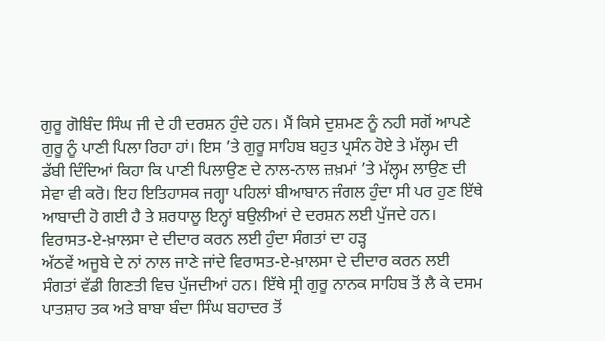ਗੁਰੂ ਗੋਬਿੰਦ ਸਿੰਘ ਜੀ ਦੇ ਹੀ ਦਰਸ਼ਨ ਹੁੰਦੇ ਹਨ। ਮੈਂ ਕਿਸੇ ਦੁਸ਼ਮਣ ਨੂੰ ਨਹੀ ਸਗੋਂ ਆਪਣੇ ਗੁਰੂ ਨੂੰ ਪਾਣੀ ਪਿਲਾ ਰਿਹਾ ਹਾਂ। ਇਸ ’ਤੇ ਗੁਰੂ ਸਾਹਿਬ ਬਹੁਤ ਪ੍ਰਸੰਨ ਹੋਏ ਤੇ ਮੱਲ੍ਹਮ ਦੀ ਡੱਬੀ ਦਿੰਦਿਆਂ ਕਿਹਾ ਕਿ ਪਾਣੀ ਪਿਲਾਉਣ ਦੇ ਨਾਲ-ਨਾਲ ਜ਼ਖ਼ਮਾਂ ’ਤੇ ਮੱਲ੍ਹਮ ਲਾਉਣ ਦੀ ਸੇਵਾ ਵੀ ਕਰੋ। ਇਹ ਇਤਿਹਾਸਕ ਜਗ੍ਹਾ ਪਹਿਲਾਂ ਬੀਆਬਾਨ ਜੰਗਲ ਹੁੰਦਾ ਸੀ ਪਰ ਹੁਣ ਇੱਥੇ ਆਬਾਦੀ ਹੋ ਗਈ ਹੈ ਤੇ ਸ਼ਰਧਾਲੂ ਇਨ੍ਹਾਂ ਬਉਲੀਆਂ ਦੇ ਦਰਸ਼ਨ ਲਈ ਪੁੱਜਦੇ ਹਨ।
ਵਿਰਾਸਤ-ਏ-ਖ਼ਾਲਸਾ ਦੇ ਦੀਦਾਰ ਕਰਨ ਲਈ ਹੁੰਦਾ ਸੰਗਤਾਂ ਦਾ ਹੜ੍ਹ
ਅੱਠਵੇਂ ਅਜੂਬੇ ਦੇ ਨਾਂ ਨਾਲ ਜਾਣੇ ਜਾਂਦੇ ਵਿਰਾਸਤ-ਏ-ਖ਼ਾਲਸਾ ਦੇ ਦੀਦਾਰ ਕਰਨ ਲਈ ਸੰਗਤਾਂ ਵੱਡੀ ਗਿਣਤੀ ਵਿਚ ਪੁੱਜਦੀਆਂ ਹਨ। ਇੱਥੇ ਸ੍ਰੀ ਗੁਰੂ ਨਾਨਕ ਸਾਹਿਬ ਤੋਂ ਲੈ ਕੇ ਦਸਮ ਪਾਤਸ਼ਾਹ ਤਕ ਅਤੇ ਬਾਬਾ ਬੰਦਾ ਸਿੰਘ ਬਹਾਦਰ ਤੋਂ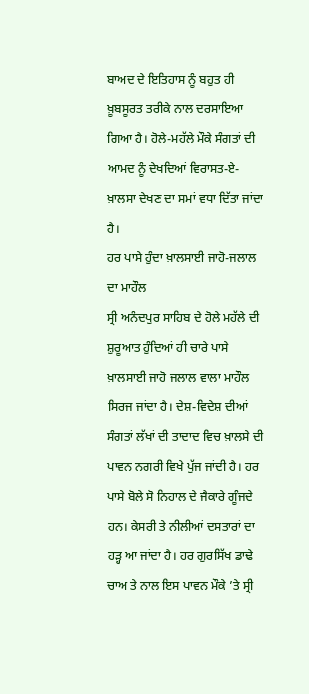ਬਾਅਦ ਦੇ ਇਤਿਹਾਸ ਨੂੰ ਬਹੁਤ ਹੀ ਖ਼ੂਬਸੂਰਤ ਤਰੀਕੇ ਨਾਲ ਦਰਸਾਇਆ ਗਿਆ ਹੈ। ਹੋਲੇ-ਮਹੱਲੇ ਮੌਕੇ ਸੰਗਤਾਂ ਦੀ ਆਮਦ ਨੂੰ ਦੇਖਦਿਆਂ ਵਿਰਾਸਤ-ਏ-ਖ਼ਾਲਸਾ ਦੇਖਣ ਦਾ ਸਮਾਂ ਵਧਾ ਦਿੱਤਾ ਜਾਂਦਾ ਹੈ।
ਹਰ ਪਾਸੇ ਹੁੰਦਾ ਖ਼ਾਲਸਾਈ ਜਾਹੋ-ਜਲਾਲ ਦਾ ਮਾਹੌਲ
ਸ੍ਰੀ ਅਨੰਦਪੁਰ ਸਾਹਿਬ ਦੇ ਹੋਲੇ ਮਹੱਲੇ ਦੀ ਸ਼ੁਰੂਆਤ ਹੁੰਦਿਆਂ ਹੀ ਚਾਰੇ ਪਾਸੇ ਖ਼ਾਲਸਾਈ ਜਾਹੋ ਜਲਾਲ ਵਾਲਾ ਮਾਹੌਲ ਸਿਰਜ ਜਾਂਦਾ ਹੈ। ਦੇਸ਼-ਵਿਦੇਸ਼ ਦੀਆਂ ਸੰਗਤਾਂ ਲੱਖਾਂ ਦੀ ਤਾਦਾਦ ਵਿਚ ਖ਼ਾਲਸੇ ਦੀ ਪਾਵਨ ਨਗਰੀ ਵਿਖੇ ਪੁੱਜ ਜਾਂਦੀ ਹੈ। ਹਰ ਪਾਸੇ ਬੋਲੇ ਸੋ ਨਿਹਾਲ ਦੇ ਜੈਕਾਰੇ ਗੂੰਜਦੇ ਹਨ। ਕੇਸਰੀ ਤੇ ਨੀਲੀਆਂ ਦਸਤਾਰਾਂ ਦਾ ਹੜ੍ਹ ਆ ਜਾਂਦਾ ਹੈ। ਹਰ ਗੁਰਸਿੱਖ ਡਾਢੇ ਚਾਅ ਤੇ ਨਾਲ ਇਸ ਪਾਵਨ ਮੌਕੇ ’ਤੇ ਸ੍ਰੀ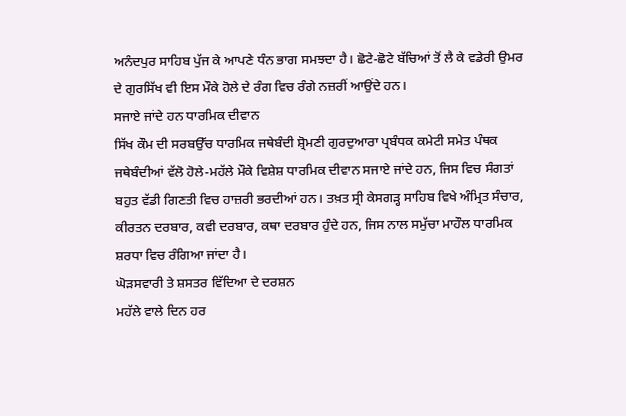ਅਨੰਦਪੁਰ ਸਾਹਿਬ ਪੁੱਜ ਕੇ ਆਪਣੇ ਧੰਨ ਭਾਗ ਸਮਝਦਾ ਹੈ। ਛੋਟੇ-ਛੋਟੇ ਬੱਚਿਆਂ ਤੋਂ ਲੈ ਕੇ ਵਡੇਰੀ ਉਮਰ ਦੇ ਗੁਰਸਿੱਖ ਵੀ ਇਸ ਮੌਕੇ ਹੋਲੇ ਦੇ ਰੰਗ ਵਿਚ ਰੰਗੇ ਨਜ਼ਰੀਂ ਆਉਂਦੇ ਹਨ।
ਸਜਾਏ ਜਾਂਦੇ ਹਨ ਧਾਰਮਿਕ ਦੀਵਾਨ
ਸਿੱਖ ਕੌਮ ਦੀ ਸਰਬਉੱਚ ਧਾਰਮਿਕ ਜਥੇਬੰਦੀ ਸ਼੍ਰੋਮਣੀ ਗੁਰਦੁਆਰਾ ਪ੍ਰਬੰਧਕ ਕਮੇਟੀ ਸਮੇਤ ਪੰਥਕ ਜਥੇਬੰਦੀਆਂ ਵੱਲੋ ਹੋਲੇ-ਮਹੱਲੇ ਮੌਕੇ ਵਿਸ਼ੇਸ਼ ਧਾਰਮਿਕ ਦੀਵਾਨ ਸਜਾਏ ਜਾਂਦੇ ਹਨ, ਜਿਸ ਵਿਚ ਸੰਗਤਾਂ ਬਹੁਤ ਵੱਡੀ ਗਿਣਤੀ ਵਿਚ ਹਾਜ਼ਰੀ ਭਰਦੀਆਂ ਹਨ। ਤਖ਼ਤ ਸ੍ਰੀ ਕੇਸਗੜ੍ਹ ਸਾਹਿਬ ਵਿਖੇ ਅੰਮ੍ਰਿਤ ਸੰਚਾਰ, ਕੀਰਤਨ ਦਰਬਾਰ, ਕਵੀ ਦਰਬਾਰ, ਕਥਾ ਦਰਬਾਰ ਹੁੰਦੇ ਹਨ, ਜਿਸ ਨਾਲ ਸਮੁੱਚਾ ਮਾਹੌਲ ਧਾਰਮਿਕ ਸ਼ਰਧਾ ਵਿਚ ਰੰਗਿਆ ਜਾਂਦਾ ਹੈ।
ਘੋੜਸਵਾਰੀ ਤੇ ਸ਼ਸਤਰ ਵਿੱਦਿਆ ਦੇ ਦਰਸ਼ਨ
ਮਹੱਲੇ ਵਾਲੇ ਦਿਨ ਹਰ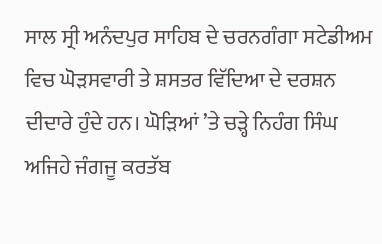ਸਾਲ ਸ੍ਰੀ ਅਨੰਦਪੁਰ ਸਾਹਿਬ ਦੇ ਚਰਨਗੰਗਾ ਸਟੇਡੀਅਮ ਵਿਚ ਘੋੜਸਵਾਰੀ ਤੇ ਸ਼ਸਤਰ ਵਿੱਦਿਆ ਦੇ ਦਰਸ਼ਨ ਦੀਦਾਰੇ ਹੁੰਦੇ ਹਨ। ਘੋੜਿਆਂ ’ਤੇ ਚੜ੍ਹੇ ਨਿਹੰਗ ਸਿੰਘ ਅਜਿਹੇ ਜੰਗਜੂ ਕਰਤੱਬ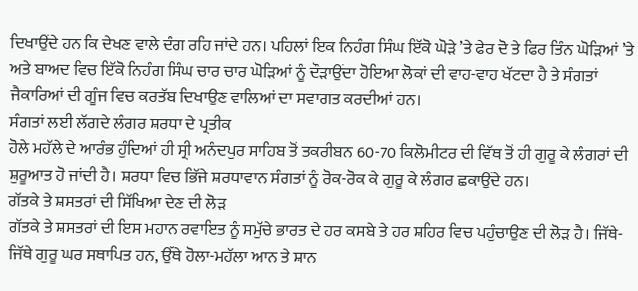ਦਿਖਾਉਂਦੇ ਹਨ ਕਿ ਦੇਖਣ ਵਾਲੇ ਦੰਗ ਰਹਿ ਜਾਂਦੇ ਹਨ। ਪਹਿਲਾਂ ਇਕ ਨਿਹੰਗ ਸਿੰਘ ਇੱਕੋ ਘੋੜੇ ’ਤੇ ਫੇਰ ਦੋ ਤੇ ਫਿਰ ਤਿੰਨ ਘੋੜਿਆਂ ’ਤੇ ਅਤੇ ਬਾਅਦ ਵਿਚ ਇੱਕੋ ਨਿਹੰਗ ਸਿੰਘ ਚਾਰ ਚਾਰ ਘੋੜਿਆਂ ਨੂੰ ਦੌੜਾਉਂਦਾ ਹੋਇਆ ਲੋਕਾਂ ਦੀ ਵਾਹ-ਵਾਹ ਖੱਟਦਾ ਹੈ ਤੇ ਸੰਗਤਾਂ ਜੈਕਾਰਿਆਂ ਦੀ ਗੂੰਜ ਵਿਚ ਕਰਤੱਬ ਦਿਖਾਉਣ ਵਾਲਿਆਂ ਦਾ ਸਵਾਗਤ ਕਰਦੀਆਂ ਹਨ।
ਸੰਗਤਾਂ ਲਈ ਲੱਗਦੇ ਲੰਗਰ ਸ਼ਰਧਾ ਦੇ ਪ੍ਰਤੀਕ
ਹੋਲੇ ਮਹੱਲੇ ਦੇ ਆਰੰਭ ਹੁੰਦਿਆਂ ਹੀ ਸ੍ਰੀ ਅਨੰਦਪੁਰ ਸਾਹਿਬ ਤੋਂ ਤਕਰੀਬਨ 60-70 ਕਿਲੋਮੀਟਰ ਦੀ ਵਿੱਥ ਤੋਂ ਹੀ ਗੁਰੂ ਕੇ ਲੰਗਰਾਂ ਦੀ ਸ਼ੁਰੂਆਤ ਹੋ ਜਾਂਦੀ ਹੈ। ਸ਼ਰਧਾ ਵਿਚ ਭਿੱਜੇ ਸ਼ਰਧਾਵਾਨ ਸੰਗਤਾਂ ਨੂੰ ਰੋਕ-ਰੋਕ ਕੇ ਗੁਰੂ ਕੇ ਲੰਗਰ ਛਕਾਉਂਦੇ ਹਨ।
ਗੱਤਕੇ ਤੇ ਸ਼ਸਤਰਾਂ ਦੀ ਸਿੱਖਿਆ ਦੇਣ ਦੀ ਲੋੜ
ਗੱਤਕੇ ਤੇ ਸ਼ਸਤਰਾਂ ਦੀ ਇਸ ਮਹਾਨ ਰਵਾਇਤ ਨੂੰ ਸਮੁੱਚੇ ਭਾਰਤ ਦੇ ਹਰ ਕਸਬੇ ਤੇ ਹਰ ਸ਼ਹਿਰ ਵਿਚ ਪਹੁੰਚਾਉਣ ਦੀ ਲੋੜ ਹੈ। ਜਿੱਥੇ-ਜਿੱਥੇ ਗੁਰੂ ਘਰ ਸਥਾਪਿਤ ਹਨ, ਉੱਥੇ ਹੋਲਾ-ਮਹੱਲਾ ਆਨ ਤੇ ਸ਼ਾਨ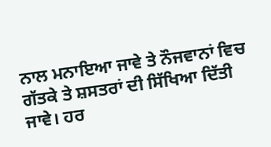ਨਾਲ ਮਨਾਇਆ ਜਾਵੇ ਤੇ ਨੌਜਵਾਨਾਂ ਵਿਚ ਗੱਤਕੇ ਤੇ ਸ਼ਸਤਰਾਂ ਦੀ ਸਿੱਖਿਆ ਦਿੱਤੀ ਜਾਵੇ। ਹਰ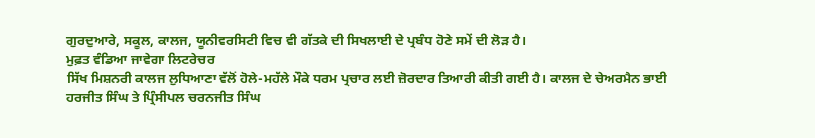ਗੁਰਦੁਆਰੇ, ਸਕੂਲ, ਕਾਲਜ, ਯੂਨੀਵਰਸਿਟੀ ਵਿਚ ਵੀ ਗੱਤਕੇ ਦੀ ਸਿਖਲਾਈ ਦੇ ਪ੍ਰਬੰਧ ਹੋਣੇ ਸਮੇਂ ਦੀ ਲੋੜ ਹੈ।
ਮੁਫ਼ਤ ਵੰਡਿਆ ਜਾਵੇਗਾ ਲਿਟਰੇਚਰ
ਸਿੱਖ ਮਿਸ਼ਨਰੀ ਕਾਲਜ ਲੁਧਿਆਣਾ ਵੱਲੋਂ ਹੋਲੇ-ਮਹੱਲੇ ਮੌਕੇ ਧਰਮ ਪ੍ਰਚਾਰ ਲਈ ਜ਼ੋਰਦਾਰ ਤਿਆਰੀ ਕੀਤੀ ਗਈ ਹੈ। ਕਾਲਜ ਦੇ ਚੇਅਰਮੈਨ ਭਾਈ ਹਰਜੀਤ ਸਿੰਘ ਤੇ ਪ੍ਰਿੰਸੀਪਲ ਚਰਨਜੀਤ ਸਿੰਘ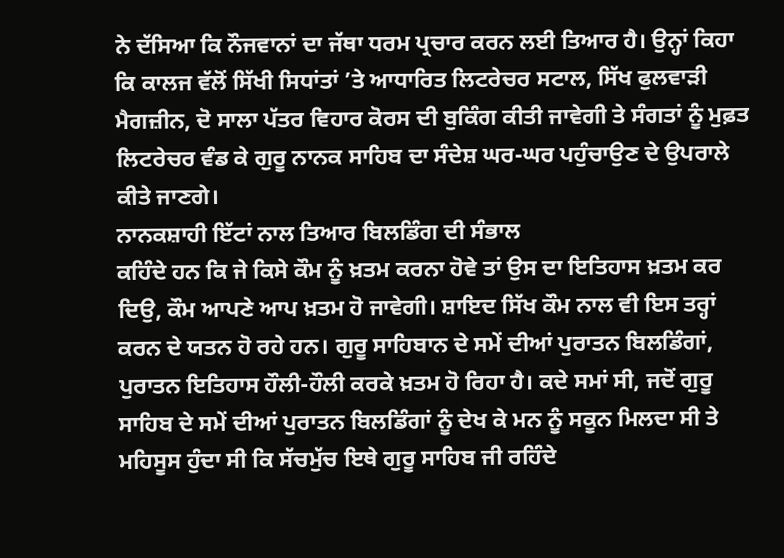ਨੇ ਦੱਸਿਆ ਕਿ ਨੌਜਵਾਨਾਂ ਦਾ ਜੱਥਾ ਧਰਮ ਪ੍ਰਚਾਰ ਕਰਨ ਲਈ ਤਿਆਰ ਹੈ। ਉਨ੍ਹਾਂ ਕਿਹਾ ਕਿ ਕਾਲਜ ਵੱਲੋਂ ਸਿੱਖੀ ਸਿਧਾਂਤਾਂ ’ਤੇ ਆਧਾਰਿਤ ਲਿਟਰੇਚਰ ਸਟਾਲ, ਸਿੱਖ ਫੁਲਵਾੜੀ ਮੈਗਜ਼ੀਨ, ਦੋ ਸਾਲਾ ਪੱਤਰ ਵਿਹਾਰ ਕੋਰਸ ਦੀ ਬੁਕਿੰਗ ਕੀਤੀ ਜਾਵੇਗੀ ਤੇ ਸੰਗਤਾਂ ਨੂੰ ਮੁਫ਼ਤ ਲਿਟਰੇਚਰ ਵੰਡ ਕੇ ਗੁਰੂ ਨਾਨਕ ਸਾਹਿਬ ਦਾ ਸੰਦੇਸ਼ ਘਰ-ਘਰ ਪਹੁੰਚਾਉਣ ਦੇ ਉਪਰਾਲੇ ਕੀਤੇ ਜਾਣਗੇ।
ਨਾਨਕਸ਼ਾਹੀ ਇੱਟਾਂ ਨਾਲ ਤਿਆਰ ਬਿਲਡਿੰਗ ਦੀ ਸੰਭਾਲ
ਕਹਿੰਦੇ ਹਨ ਕਿ ਜੇ ਕਿਸੇ ਕੌਮ ਨੂੰ ਖ਼ਤਮ ਕਰਨਾ ਹੋਵੇ ਤਾਂ ਉਸ ਦਾ ਇਤਿਹਾਸ ਖ਼ਤਮ ਕਰ ਦਿਉ, ਕੌਮ ਆਪਣੇ ਆਪ ਖ਼ਤਮ ਹੋ ਜਾਵੇਗੀ। ਸ਼ਾਇਦ ਸਿੱਖ ਕੌਮ ਨਾਲ ਵੀ ਇਸ ਤਰ੍ਹਾਂ ਕਰਨ ਦੇ ਯਤਨ ਹੋ ਰਹੇ ਹਨ। ਗੁਰੂ ਸਾਹਿਬਾਨ ਦੇ ਸਮੇਂ ਦੀਆਂ ਪੁਰਾਤਨ ਬਿਲਡਿੰਗਾਂ, ਪੁਰਾਤਨ ਇਤਿਹਾਸ ਹੌਲੀ-ਹੌਲੀ ਕਰਕੇ ਖ਼ਤਮ ਹੋ ਰਿਹਾ ਹੈ। ਕਦੇ ਸਮਾਂ ਸੀ, ਜਦੋਂ ਗੁਰੂ ਸਾਹਿਬ ਦੇ ਸਮੇਂ ਦੀਆਂ ਪੁਰਾਤਨ ਬਿਲਡਿੰਗਾਂ ਨੂੰ ਦੇਖ ਕੇ ਮਨ ਨੂੰ ਸਕੂਨ ਮਿਲਦਾ ਸੀ ਤੇ ਮਹਿਸੂਸ ਹੁੰਦਾ ਸੀ ਕਿ ਸੱਚਮੁੱਚ ਇਥੇ ਗੁਰੂ ਸਾਹਿਬ ਜੀ ਰਹਿੰਦੇ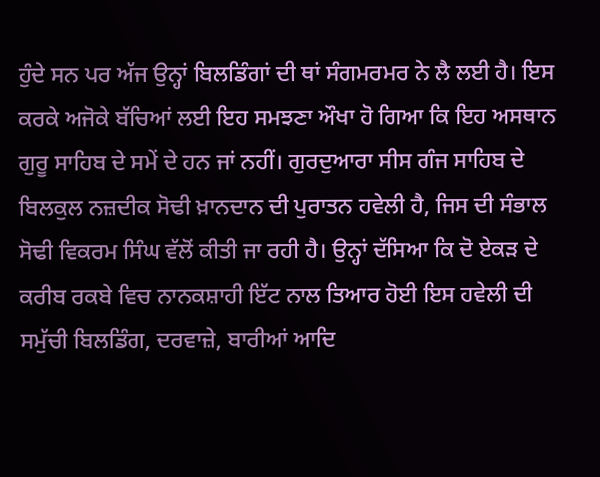ਹੁੰਦੇ ਸਨ ਪਰ ਅੱਜ ਉਨ੍ਹਾਂ ਬਿਲਡਿੰਗਾਂ ਦੀ ਥਾਂ ਸੰਗਮਰਮਰ ਨੇ ਲੈ ਲਈ ਹੈ। ਇਸ ਕਰਕੇ ਅਜੋਕੇ ਬੱਚਿਆਂ ਲਈ ਇਹ ਸਮਝਣਾ ਔਖਾ ਹੋ ਗਿਆ ਕਿ ਇਹ ਅਸਥਾਨ ਗੁਰੂ ਸਾਹਿਬ ਦੇ ਸਮੇਂ ਦੇ ਹਨ ਜਾਂ ਨਹੀਂ। ਗੁਰਦੁਆਰਾ ਸੀਸ ਗੰਜ ਸਾਹਿਬ ਦੇ ਬਿਲਕੁਲ ਨਜ਼ਦੀਕ ਸੋਢੀ ਖ਼ਾਨਦਾਨ ਦੀ ਪੁਰਾਤਨ ਹਵੇਲੀ ਹੈ, ਜਿਸ ਦੀ ਸੰਭਾਲ ਸੋਢੀ ਵਿਕਰਮ ਸਿੰਘ ਵੱਲੋਂ ਕੀਤੀ ਜਾ ਰਹੀ ਹੈ। ਉਨ੍ਹਾਂ ਦੱਸਿਆ ਕਿ ਦੋ ਏਕੜ ਦੇ ਕਰੀਬ ਰਕਬੇ ਵਿਚ ਨਾਨਕਸ਼ਾਹੀ ਇੱਟ ਨਾਲ ਤਿਆਰ ਹੋਈ ਇਸ ਹਵੇਲੀ ਦੀ ਸਮੁੱਚੀ ਬਿਲਡਿੰਗ, ਦਰਵਾਜ਼ੇ, ਬਾਰੀਆਂ ਆਦਿ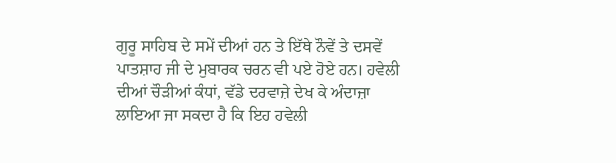ਗੁਰੂ ਸਾਹਿਬ ਦੇ ਸਮੇਂ ਦੀਆਂ ਹਨ ਤੇ ਇੱਥੇ ਨੌਵੇਂ ਤੇ ਦਸਵੇਂ ਪਾਤਸ਼ਾਹ ਜੀ ਦੇ ਮੁਬਾਰਕ ਚਰਨ ਵੀ ਪਏ ਹੋਏ ਹਨ। ਹਵੇਲੀ ਦੀਆਂ ਚੌੜੀਆਂ ਕੰਧਾਂ, ਵੱਡੇ ਦਰਵਾਜ਼ੇ ਦੇਖ ਕੇ ਅੰਦਾਜ਼ਾ ਲਾਇਆ ਜਾ ਸਕਦਾ ਹੈ ਕਿ ਇਹ ਹਵੇਲੀ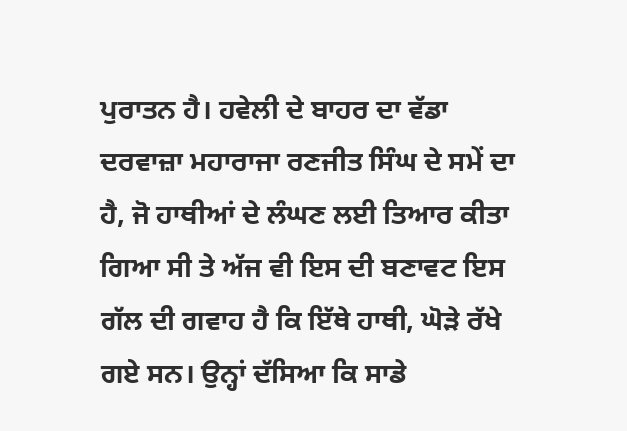ਪੁਰਾਤਨ ਹੈ। ਹਵੇਲੀ ਦੇ ਬਾਹਰ ਦਾ ਵੱਡਾ ਦਰਵਾਜ਼ਾ ਮਹਾਰਾਜਾ ਰਣਜੀਤ ਸਿੰਘ ਦੇ ਸਮੇਂ ਦਾ ਹੈ, ਜੋ ਹਾਥੀਆਂ ਦੇ ਲੰਘਣ ਲਈ ਤਿਆਰ ਕੀਤਾ ਗਿਆ ਸੀ ਤੇ ਅੱਜ ਵੀ ਇਸ ਦੀ ਬਣਾਵਟ ਇਸ ਗੱਲ ਦੀ ਗਵਾਹ ਹੈ ਕਿ ਇੱਥੇ ਹਾਥੀ, ਘੋੜੇ ਰੱਖੇ ਗਏ ਸਨ। ਉਨ੍ਹਾਂ ਦੱਸਿਆ ਕਿ ਸਾਡੇ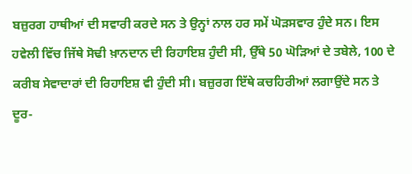ਬਜ਼ੁਰਗ ਹਾਥੀਆਂ ਦੀ ਸਵਾਰੀ ਕਰਦੇ ਸਨ ਤੇ ਉਨ੍ਹਾਂ ਨਾਲ ਹਰ ਸਮੇਂ ਘੋੜਸਵਾਰ ਹੁੰਦੇ ਸਨ। ਇਸ ਹਵੇਲੀ ਵਿੱਚ ਜਿੱਥੇ ਸੋਢੀ ਖ਼ਾਨਦਾਨ ਦੀ ਰਿਹਾਇਸ਼ ਹੁੰਦੀ ਸੀ, ਉੱਥੇ 50 ਘੋੜਿਆਂ ਦੇ ਤਬੇਲੇ, 100 ਦੇ ਕਰੀਬ ਸੇਵਾਦਾਰਾਂ ਦੀ ਰਿਹਾਇਸ਼ ਵੀ ਹੁੰਦੀ ਸੀ। ਬਜ਼ੁਰਗ ਇੱਥੇ ਕਚਹਿਰੀਆਂ ਲਗਾਉਂਦੇ ਸਨ ਤੇ ਦੂਰ-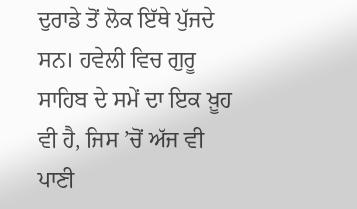ਦੁਰਾਡੇ ਤੋਂ ਲੋਕ ਇੱਥੇ ਪੁੱਜਦੇ ਸਨ। ਹਵੇਲੀ ਵਿਚ ਗੁਰੂ ਸਾਹਿਬ ਦੇ ਸਮੇਂ ਦਾ ਇਕ ਖ਼ੂਹ ਵੀ ਹੈ, ਜਿਸ ’ਚੋਂ ਅੱਜ ਵੀ ਪਾਣੀ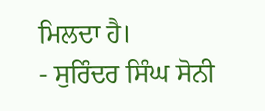ਮਿਲਦਾ ਹੈ।
- ਸੁਰਿੰਦਰ ਸਿੰਘ ਸੋਨੀ